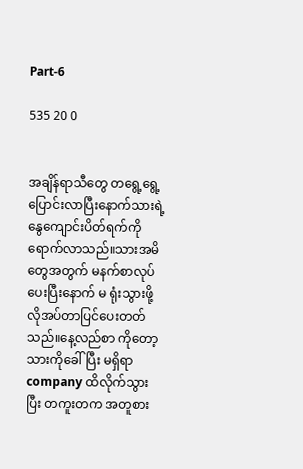Part-6

535 20 0


အချိန်ရာသီတွေ တရွေ့ရွေ့ပြောင်းလာပြီးနောက်သားရဲ့နွေကျောင်းပိတ်ရက်ကိုရောက်လာသည်။သားအမိတွေအတွက် မနက်စာလုပ်ပေးပြီးနောက် မ ရုံးသွားဖို့လိုအပ်တာပြင်ပေးတတ်သည်။နေ့လည်စာ ကိုတော့ သားကိုခေါ်ပြီး မရှိရာ company ထိလိုက်သွားပြီး တကူးတက အတူစား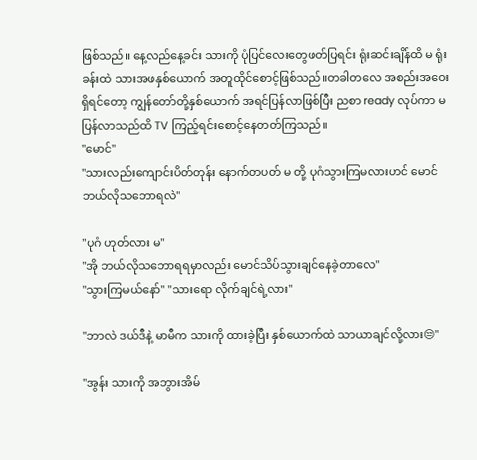ဖြစ်သည်။ နေ့လည်နေ့ခင်း သားကို ပုံပြင်လေးတွေဖတ်ပြရင်း ရုံးဆင်းချိန်ထိ မ ရုံးခန်းထဲ သားအဖနှစ်ယောက် အတူထိုင်စောင့်ဖြစ်သည်။တခါတလေ အစည်းအဝေးရှိရင်တော့ ကျွန်တော်တို့နှစ်ယောက် အရင်ပြန်လာဖြစ်ပြီး ညစာ ready လုပ်ကာ မ ပြန်လာသည်ထိ TV ကြည့်ရင်းစောင့်နေတတ်ကြသည်။
"မောင်"
"သားလည်းကျောင်းပိတ်တုန်း နောက်တပတ် မ တို့ ပုဂံသွားကြမလားဟင် မောင်ဘယ်လိုသဘောရလဲ"

"ပုဂံ ဟုတ်လား မ"
"အို ဘယ်လိုသဘောရရမှာလည်း မောင်သိပ်သွားချင်နေခဲ့တာလေ"
"သွားကြမယ်နော်" "သားရော လိုက်ချင်ရဲ့လား"

"ဘာလဲ ဒယ်ဒီနဲ့ မာမီက သားကို ထားခဲ့ပြီး နှစ်ယောက်ထဲ သာယာချင်လို့လား😒"

"အွန်း သားကို အဘွားအိမ်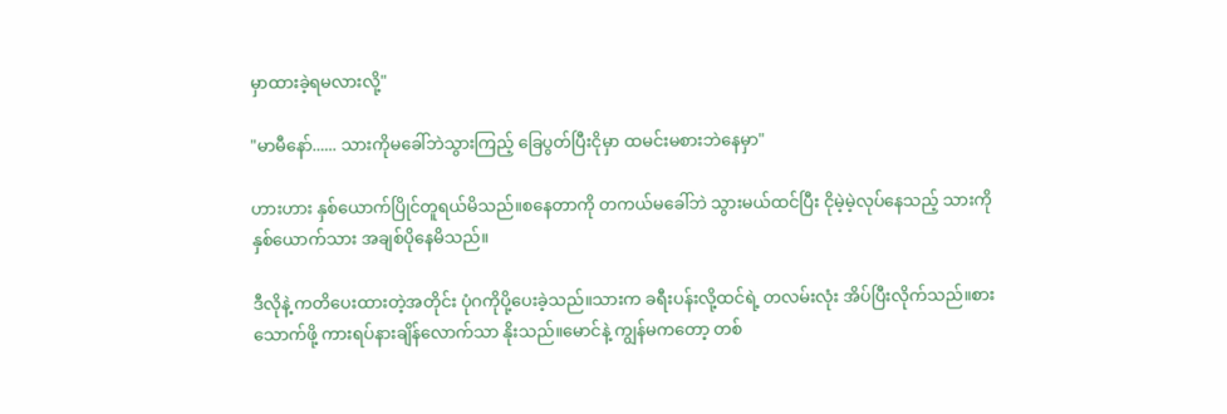မှာထားခဲ့ရမလားလို့"

"မာမီနော်...... သားကိုမခေါ်ဘဲသွားကြည့် ခြေပွတ်ပြီးငိုမှာ ထမင်းမစားဘဲနေမှာ"

ဟားဟား နှစ်ယောက်ပြိုင်တူရယ်မိသည်။စနေတာကို တကယ်မခေါ်ဘဲ သွားမယ်ထင်ပြီး ငိုမဲ့မဲ့လုပ်နေသည့် သားကို နှစ်ယောက်သား အချစ်ပိုနေမိသည်။

ဒီလိုနဲ့ ကတိပေးထားတဲ့အတိုင်း ပုံဂကိုပို့ပေးခဲ့သည်။သားက ခရီးပန်းလို့ထင်ရဲ့ တလမ်းလုံး အိပ်ပြီးလိုက်သည်။စားသောက်ဖို့ ကားရပ်နားချိန်လောက်သာ နိုးသည်။မောင်နဲ့ ကျွန်မကတော့ တစ်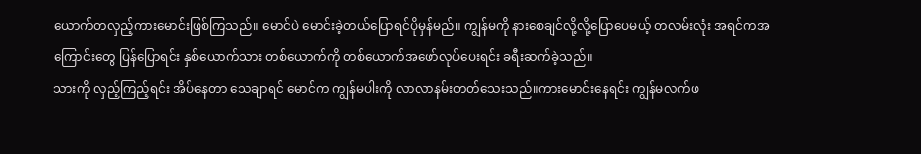ယောက်တလှည့်ကားမောင်းဖြစ်ကြသည်။ မောင်ပဲ မောင်းခဲ့တယ်ပြောရင်ပိုမှန်မည်။ ကျွန်မကို နားစေချင်လို့လို့ပြောပေမယ့် တလမ်းလုံး ‌အရင်ကအကြောင်းတွေ ပြန်ပြောရင်း နှစ်ယောက်သား တစ်ယောက်ကို တစ်ယောက်အဖော်လုပ်ပေးရင်း ခရီးဆက်ခဲ့သည်။
သားကို လှည့်ကြည့်ရင်း အိပ်နေတာ သေချာရင် မောင်က ကျွန်မပါးကို လာလာနမ်းတတ်သေးသည်။ကားမောင်းနေရင်း ကျွန်မလက်ဖ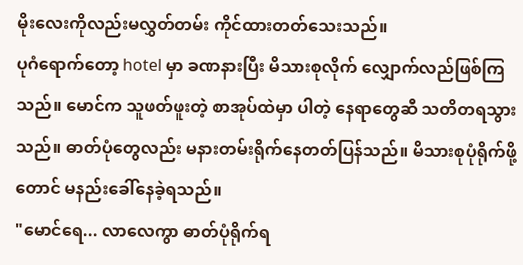မိုးလေးကိုလည်းမလွှတ်တမ်း ကိုင်ထားတတ်သေးသည်။
ပုဂံရောက်တော့ hotel မှာ ခဏနားပြီး မိသားစုလိုက် လျှောက်လည်ဖြစ်ကြသည်။ မောင်က သူဖတ်ဖူးတဲ့ စာအုပ်ထဲမှာ ပါတဲ့ နေရာတွေဆီ သတိတရသွားသည်။ ဓာတ်ပုံတွေလည်း မနားတမ်းရိုက်နေတတ်ပြန်သည်။ မိသားစုပုံရိုက်ဖို့တောင် မနည်းခေါ်နေခဲ့ရသည်။
"မောင်ရေ... လာလေကွာ ဓာတ်ပုံရိုက်ရ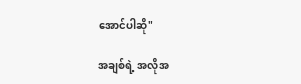အောင်ပါဆို"

အချစ်ရဲ့ အလိုအ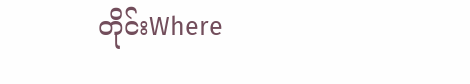တိုင်းWhere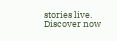stories live. Discover now